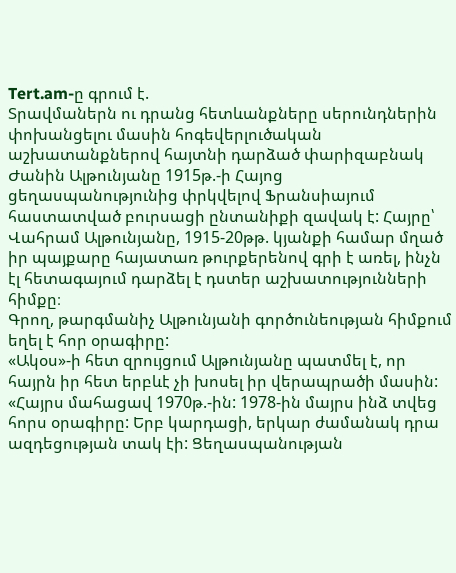Tert.am-ը գրում է.
Տրավմաներն ու դրանց հետևանքները սերունդներին փոխանցելու մասին հոգեվերլուծական աշխատանքներով հայտնի դարձած փարիզաբնակ Ժանին Ալթունյանը 1915թ.-ի Հայոց ցեղասպանությունից փրկվելով Ֆրանսիայում հաստատված բուրսացի ընտանիքի զավակ է: Հայրը՝ Վահրամ Ալթունյանը, 1915-20թթ. կյանքի համար մղած իր պայքարը հայատառ թուրքերենով գրի է առել, ինչն էլ հետագայում դարձել է դստեր աշխատությունների հիմքը։
Գրող, թարգմանիչ Ալթունյանի գործունեության հիմքում եղել է հոր օրագիրը:
«Ակօս»-ի հետ զրույցում Ալթունյանը պատմել է, որ հայրն իր հետ երբևէ չի խոսել իր վերապրածի մասին: «Հայրս մահացավ 1970թ.-ին: 1978-ին մայրս ինձ տվեց հորս օրագիրը: Երբ կարդացի, երկար ժամանակ դրա ազդեցության տակ էի: Ցեղասպանության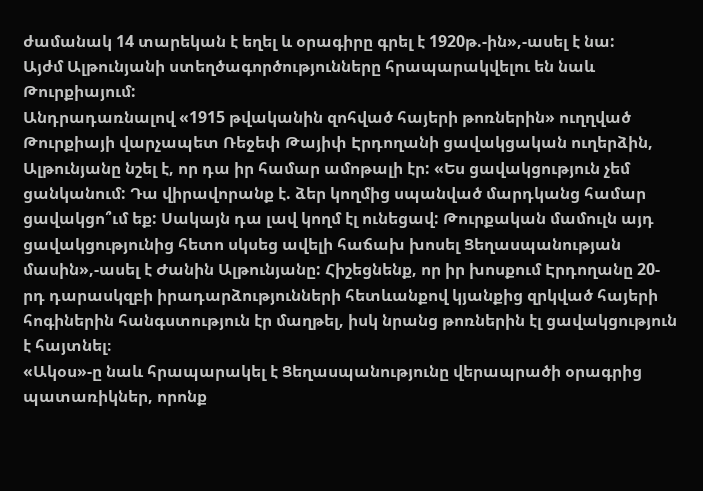ժամանակ 14 տարեկան է եղել և օրագիրը գրել է 1920թ.-ին»,-ասել է նա:
Այժմ Ալթունյանի ստեղծագործությունները հրապարակվելու են նաև Թուրքիայում:
Անդրադառնալով «1915 թվականին զոհված հայերի թոռներին» ուղղված Թուրքիայի վարչապետ Ռեջեփ Թայիփ Էրդողանի ցավակցական ուղերձին, Ալթունյանը նշել է, որ դա իր համար ամոթալի էր: «Ես ցավակցություն չեմ ցանկանում: Դա վիրավորանք է. ձեր կողմից սպանված մարդկանց համար ցավակցո՞ւմ եք: Սակայն դա լավ կողմ էլ ունեցավ: Թուրքական մամուլն այդ ցավակցությունից հետո սկսեց ավելի հաճախ խոսել Ցեղասպանության մասին»,-ասել է Ժանին Ալթունյանը: Հիշեցնենք, որ իր խոսքում Էրդողանը 20-րդ դարասկզբի իրադարձությունների հետևանքով կյանքից զրկված հայերի հոգիներին հանգստություն էր մաղթել, իսկ նրանց թոռներին էլ ցավակցություն է հայտնել։
«Ակօս»-ը նաև հրապարակել է Ցեղասպանությունը վերապրածի օրագրից պատառիկներ, որոնք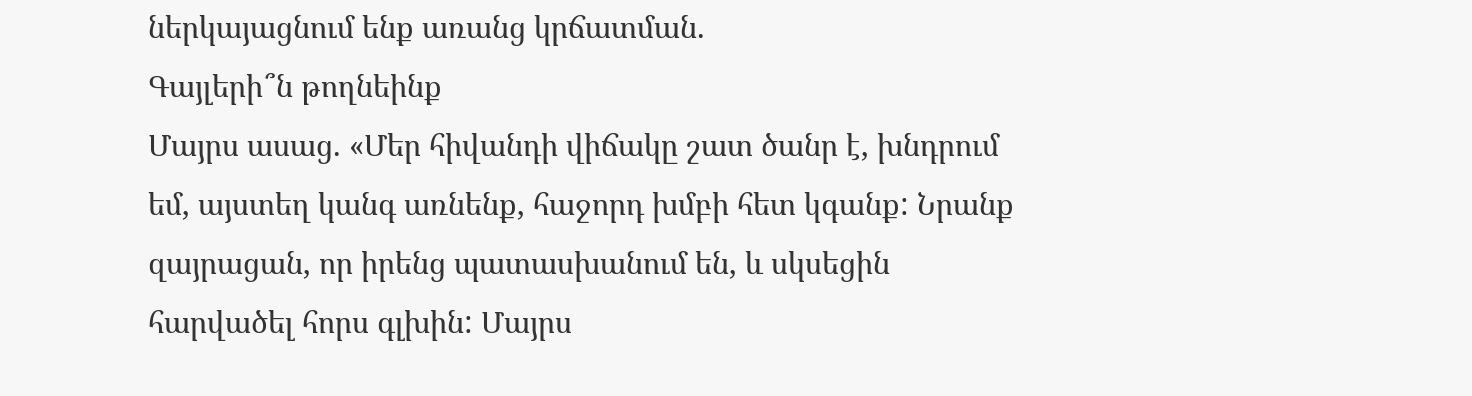ներկայացնում ենք առանց կրճատման.
Գայլերի՞ն թողնեինք
Մայրս ասաց. «Մեր հիվանդի վիճակը շատ ծանր է, խնդրում եմ, այստեղ կանգ առնենք, հաջորդ խմբի հետ կգանք: Նրանք զայրացան, որ իրենց պատասխանում են, և սկսեցին հարվածել հորս գլխին: Մայրս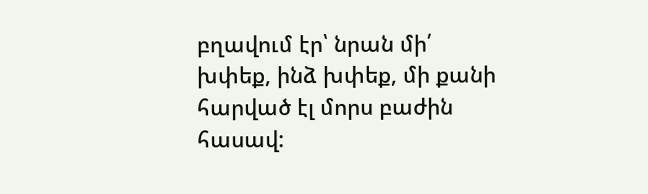բղավում էր՝ նրան մի՛ խփեք, ինձ խփեք, մի քանի հարված էլ մորս բաժին հասավ: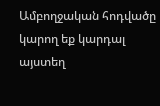Ամբողջական հոդվածը կարող եք կարդալ այստեղ